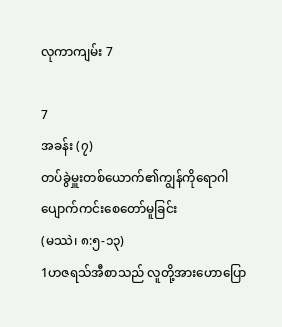လုကာကျမ်း 7

7
အခန်း (၇)
တပ်ခွဲမှူးတစ်ယောက်၏ကျွန်ကိုရောဂါ ပျောက်ကင်းစေတော်မူခြင်း
(မဿဲ၊ ၈:၅-၁၃)
1ဟဇရသ်အီစာသည် လူတို့အားဟောပြော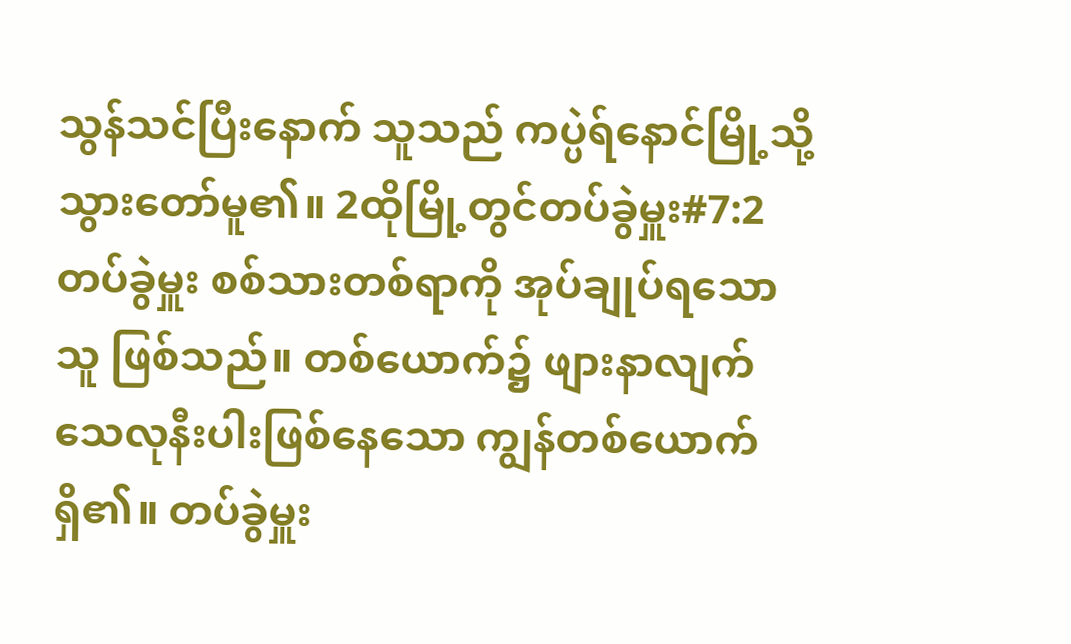သွန်သင်ပြီးနောက် သူသည် ကပ္ပဲရ်နောင်မြို့သို့သွားတော်မူ၏။ 2ထိုမြို့တွင်တပ်ခွဲမှူး#7:2 တပ်ခွဲမှူး စစ်သားတစ်ရာကို အုပ်ချုပ်ရသောသူ ဖြစ်သည်။ တစ်ယောက်၌ ဖျားနာလျက်သေလုနီးပါးဖြစ်နေသော ကျွန်တစ်ယောက်ရှိ၏။ တပ်ခွဲမှူး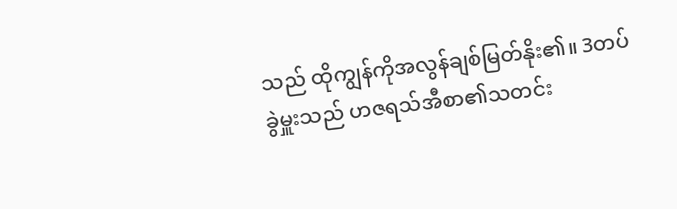သည် ထိုကျွန်ကိုအလွန်ချစ်မြတ်နိုး၏။ 3တပ်ခွဲမှူးသည် ဟဇရသ်အီစာ၏သတင်း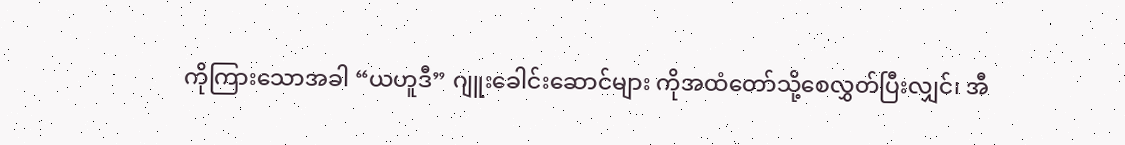ကိုကြားသောအခါ “ယဟူဒီ” ဂျူးခေါင်းဆောင်များ ကိုအထံတော်သို့စေလွှတ်ပြီးလျှင်၊ အီ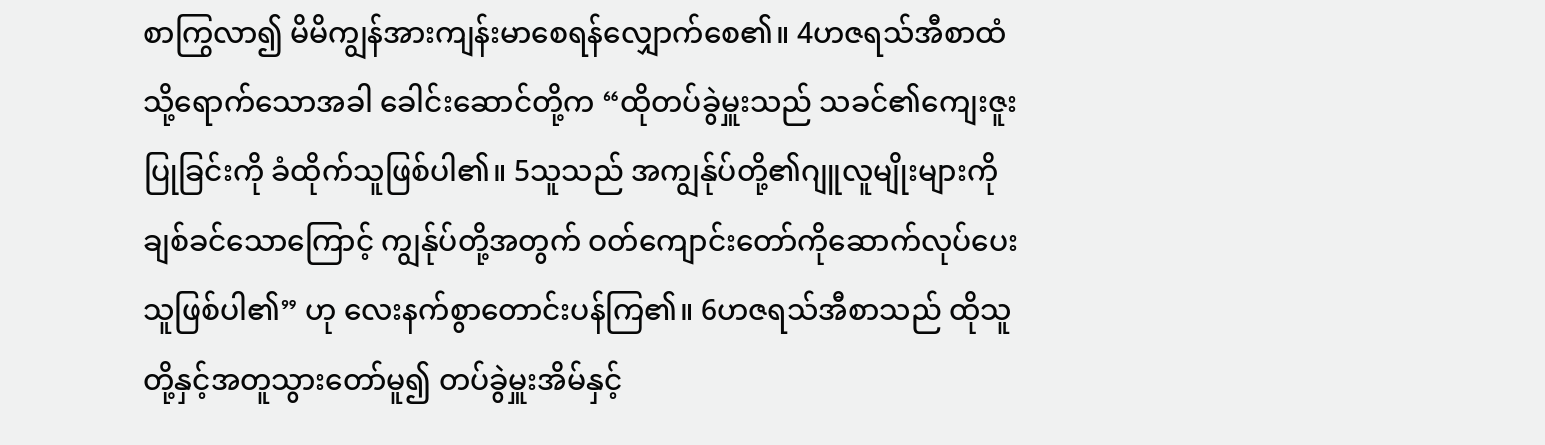စာကြွလာ၍ မိမိကျွန်အားကျန်းမာစေရန်လျှောက်စေ၏။ 4ဟဇရသ်အီစာထံသို့ရောက်သောအခါ ခေါင်းဆောင်တို့က “ထိုတပ်ခွဲမှူးသည် သခင်၏ကျေးဇူးပြုခြင်းကို ခံထိုက်သူဖြစ်ပါ၏။ 5သူသည် အကျွန်ုပ်တို့၏ဂျူလူမျိုးများကိုချစ်ခင်သောကြောင့် ကျွန်ုပ်တို့အတွက် ဝတ်ကျောင်းတော်ကိုဆောက်လုပ်ပေးသူဖြစ်ပါ၏” ဟု လေးနက်စွာတောင်းပန်ကြ၏။ 6ဟဇရသ်အီစာသည် ထိုသူတို့နှင့်အတူသွားတော်မူ၍ တပ်ခွဲမှူးအိမ်နှင့်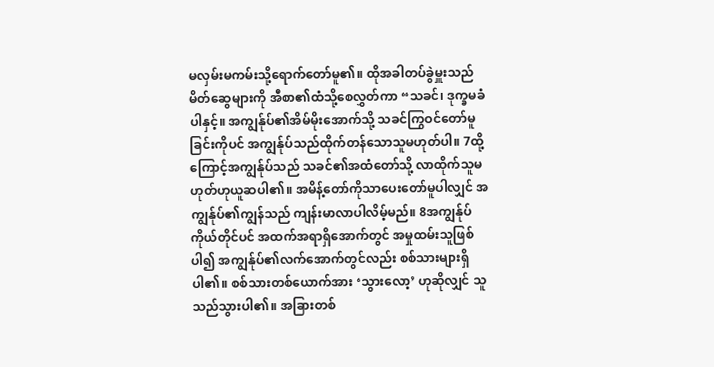မလှမ်းမကမ်းသို့ရောက်တော်မူ၏။ ထိုအခါတပ်ခွဲမှူးသည် မိတ်ဆွေများကို အီစာ၏ထံသို့စေလွှတ်ကာ “သခင်၊ ဒုက္ခမခံပါနှင့်။ အကျွန်ုပ်၏အိမ်မိုးအောက်သို့ သခင်ကြွဝင်တော်မူခြင်းကိုပင် အကျွန်ုပ်သည်ထိုက်တန်သောသူမဟုတ်ပါ။ 7ထို့ကြောင့်အကျွန်ုပ်သည် သခင်၏အထံတော်သို့ လာထိုက်သူမဟုတ်ဟုယူဆပါ၏။ အမိန့်တော်ကိုသာပေးတော်မူပါလျှင် အကျွန်ုပ်၏ကျွန်သည် ကျန်းမာလာပါလိမ့်မည်။ 8အကျွန်ုပ်ကိုယ်တိုင်ပင် အထက်အရာရှိအောက်တွင် အမှုထမ်းသူဖြစ်ပါ၍ အကျွန်ုပ်၏လက်အောက်တွင်လည်း စစ်သားများရှိပါ၏။ စစ်သားတစ်ယောက်အား ‘သွားလော့’ ဟုဆိုလျှင် သူသည်သွားပါ၏။ အခြားတစ်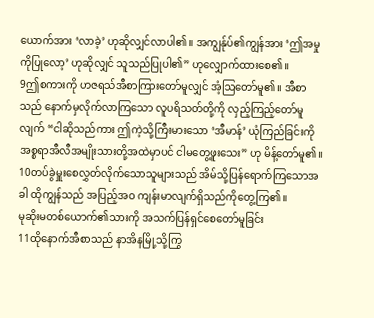ယောက်အား ‘လာခဲ့’ ဟုဆိုလျှင်လာပါ၏။ အကျွန်ုပ်၏ကျွန်အား ‘ဤအမှုကိုပြုလော့’ ဟုဆိုလျှင် သူသည်ပြုပါ၏” ဟုလျှောက်ထားစေ၏။
9ဤစကားကို ဟဇရသ်အီစာကြားတော်မူလျှင် အံ့ဩတော်မူ၏။ အီစာသည် နောက်မှလိုက်လာကြသော လူပရိသတ်တို့ကို လှည့်ကြည့်တော်မူလျက် “ငါဆိုသည်ကား ဤကဲ့သို့ကြီးမားသော ‘အီမာန်’ ယုံကြည်ခြင်းကို အစ္စရာအီလီအမျိုးသားတို့အထဲမှာပင် ငါမတွေ့ဖူးသေး” ဟု မိန့်တော်မူ၏။ 10တပ်ခွဲမှူးစေလွှတ်လိုက်သောသူများသည် အိမ်သို့ပြန်ရောက်ကြသောအခါ ထိုကျွန်သည် အပြည့်အဝ ကျန်းမာလျက်ရှိသည်ကိုတွေ့ကြ၏။
မုဆိုးမတစ်ယောက်၏သားကို အသက်ပြန်ရှင်စေတော်မူခြင်း
11ထိုနောက်အီစာသည် နာအိနမြို့သို့ကြွ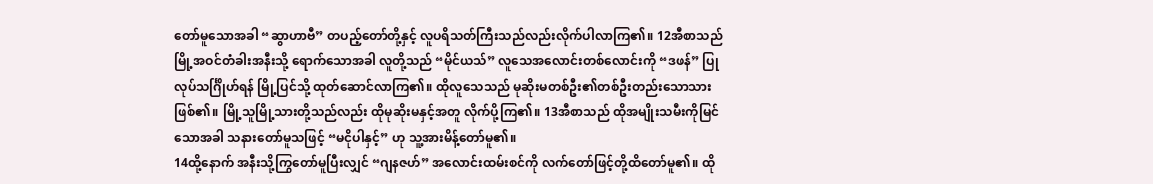တော်မူသောအခါ “ဆွာဟာဗီ” တပည့်တော်တို့နှင့် လူပရိသတ်ကြီးသည်လည်းလိုက်ပါလာကြ၏။ 12အီစာသည် မြို့အဝင်တံခါးအနီးသို့ ရောက်သောအခါ လူတို့သည် “မိုင်ယသ်” လူသေအလောင်းတစ်လောင်းကို “ဒဖန်” ပြုလုပ်သင်္ဂြိုဟ်ရန် မြို့ပြင်သို့ ထုတ်ဆောင်လာကြ၏။ ထိုလူသေသည် မုဆိုးမတစ်ဦး၏တစ်ဦးတည်းသောသားဖြစ်၏။ မြို့သူမြို့သားတို့သည်လည်း ထိုမုဆိုးမနှင့်အတူ လိုက်ပို့ကြ၏။ 13အီစာသည် ထိုအမျိုးသမီးကိုမြင်သောအခါ သနားတော်မူသဖြင့် “မငိုပါနှင့်” ဟု သူ့အားမိန့်တော်မူ၏။
14ထို့နောက် အနီးသို့ကြွတော်မူပြီးလျှင် “ဂျနဇဟ်” အလောင်းထမ်းစင်ကို လက်တော်ဖြင့်တို့ထိတော်မူ၏။ ထို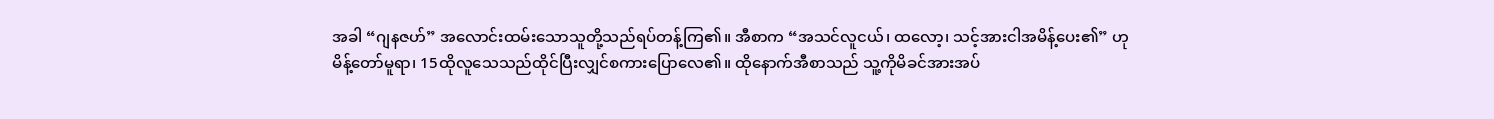အခါ “ဂျနဇဟ်” အလောင်းထမ်းသောသူတို့သည်ရပ်တန့်ကြ၏။ အီစာက “အသင်လူငယ်၊ ထလော့၊ သင့်အားငါအမိန့်ပေး၏” ဟု မိန့်တော်မူရာ၊ 15ထိုလူသေသည်ထိုင်ပြီးလျှင်စကားပြောလေ၏။ ထိုနောက်အီစာသည် သူ့ကိုမိခင်အားအပ်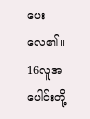ပေးလေ၏။
16လူအပေါင်းတို့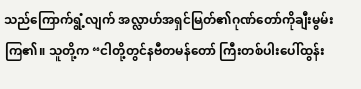သည်ကြောက်ရွံ့လျက် အလ္လာဟ်အရှင်မြတ်၏ဂုဏ်တော်ကိုချီးမွမ်းကြ၏။ သူတို့က “ငါတို့တွင်နဗီတမန်တော် ကြီးတစ်ပါးပေါ်ထွန်း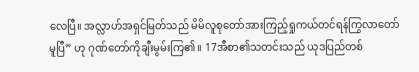လေပြီ။ အလ္လာဟ်အရှင်မြတ်သည် မိမိလူစုတော်အားကြည့်ရှုကယ်တင်ရန်ကြွလာတော်မူပြီ” ဟု ဂုဏ်တော်ကိုချီးမွမ်းကြ၏။ 17အီစာ၏သတင်းသည် ယုဒပြည်တစ်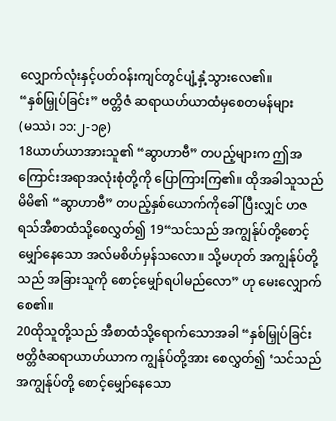လျှောက်လုံးနှင့်ပတ်ဝန်းကျင်တွင်ပျံ့နှံ့သွားလေ၏။
“နှစ်မြှုပ်ခြင်း” ဗတ္တိဇံ ဆရာယဟ်ယာထံမှစေတမန်များ
(မဿဲ၊ ၁၁:၂-၁၉)
18ယာဟ်ယာအားသူ၏ “ဆွာဟာဗီ” တပည့်များက ဤအကြောင်းအရာအလုံးစုံတို့ကို ပြောကြားကြ၏။ ထိုအခါသူသည်မိမိ၏ “ဆွာဟာဗီ” တပည့်နှစ်ယောက်ကိုခေါ်ပြီးလျှင် ဟဇရသ်အီစာထံသို့စေလွှတ်၍ 19“သင်သည် အကျွန်ုပ်တို့စောင့်မျှော်နေသော အလ်မစိဟ်မှန်သလော။ သို့မဟုတ် အကျွန်ုပ်တို့သည် အခြားသူကို စောင့်မျှော်ရပါမည်လော” ဟု မေးလျှောက်စေ၏။
20ထိုသူတို့သည် အီစာထံသို့ရောက်သောအခါ “နှစ်မြှုပ်ခြင်း ဗတ္တိဇံဆရာယာဟ်ယာက ကျွန်ုပ်တို့အား စေလွှတ်၍ ‘သင်သည်အကျွန်ုပ်တို့ စောင့်မျှော်နေသော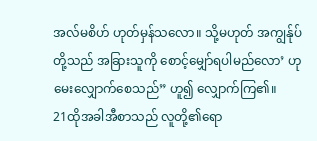အလ်မစိဟ် ဟုတ်မှန်သလော။ သို့မဟုတ် အကျွန်ုပ်တို့သည် အခြားသူကို စောင့်မျှော်ရပါမည်လော’ ဟု မေးလျှောက်စေသည်” ဟူ၍ လျှောက်ကြ၏။
21ထိုအခါအီစာသည် လူတို့၏ရော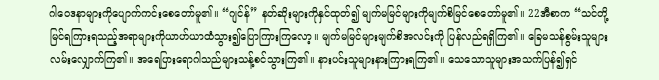ဂါဝေဒနာများကိုပျောက်ကင်းစေတော်မူ၏။ “ဂျင်န်” နတ်ဆိုးများကိုနှင်ထုတ်၍ မျက်မမြင်များကိုမျက်စိမြင်စေတော်မူ၏။ 22အီစာက “သင်တို့မြင်ရကြားရသည့်အရာများကိုယာဟ်ယာထံသွား၍ပြောကြားကြလော့။ မျက်မမြင်များမျက်စိအလင်းကို ပြန်လည်ရရှိကြ၏။ ခြေမသန်စွမ်းသူများလမ်းလျှောက်ကြ၏။ အရေပြားရောဂါသည်များသန့်စင်သွားကြ၏။ နားပင်းသူများနားကြားရကြ၏။ သေသောသူများအသက်ပြန်၍ရှင်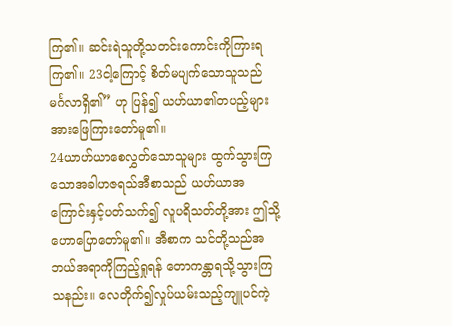ကြ၏။ ဆင်းရဲသူတို့သတင်းကောင်းကိုကြားရကြ၏။ 23ငါ့ကြောင့် စိတ်မပျက်သောသူသည် မင်္ဂလာရှိ၏” ဟု ပြန်၍ ယဟ်ယာ၏တပည့်များအားဖြေကြားတော်မူ၏။
24ယာဟ်ယာစေလွှတ်သောသူများ ထွက်သွားကြသောအခါဟဇရသ်အီစာသည် ယဟ်ယာအကြောင်းနှင့်ပတ်သက်၍ လူပရိသတ်တို့အား ဤသို့ ဟောပြောတော်မူ၏။ အီစာက သင်တို့သည်အဘယ်အရာကိုကြည့်ရှုရန် တောကန္တာရသို့သွားကြသနည်း။ လေတိုက်၍လှုပ်ယမ်းသည့်ကျူပင်ကဲ့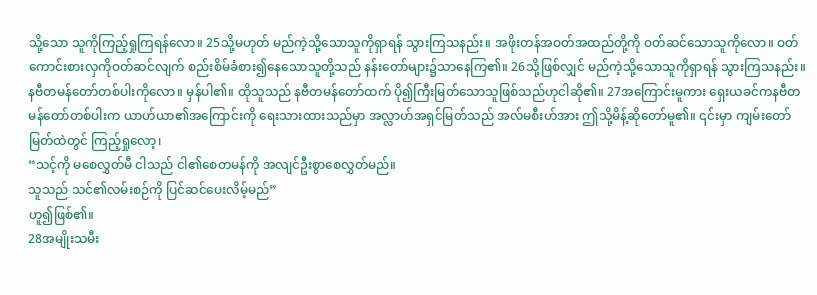သို့သော သူကိုကြည့်ရှုကြရန်လော။ 25သို့မဟုတ် မည်ကဲ့သို့သောသူကိုရှာရန် သွားကြသနည်း။ အဖိုးတန်အဝတ်အထည်တို့ကို ဝတ်ဆင်သောသူကိုလော။ ဝတ်ကောင်းစားလှကိုဝတ်ဆင်လျက် စည်းစိမ်ခံစား၍နေသောသူတို့သည် နန်းတော်များ၌သာနေကြ၏။ 26သို့ဖြစ်လျှင် မည်ကဲ့သို့သောသူကိုရှာရန် သွားကြသနည်း။ နဗီတမန်တော်တစ်ပါးကိုလော။ မှန်ပါ၏။ ထိုသူသည် နဗီတမန်တော်ထက် ပို၍ကြီးမြတ်သောသူဖြစ်သည်ဟုငါဆို၏။ 27အကြောင်းမူကား ရှေးယခင်ကနဗီတမန်တော်တစ်ပါးက ယာဟ်ယာ၏အကြောင်းကို ရေးသားထားသည်မှာ အလ္လာဟ်အရှင်မြတ်သည် အလ်မစီးဟ်အား ဤသို့မိန့်ဆိုတော်မူ၏။ ၎င်းမှာ ကျမ်းတော်မြတ်ထဲတွင် ကြည့်ရှုလော့၊
“သင့်ကို မစေလွှတ်မီ ငါသည် ငါ၏စေတမန်ကို အလျင်ဦးစွာစေလွှတ်မည်။
သူသည် သင်၏လမ်းစဉ်ကို ပြင်ဆင်ပေးလိမ့်မည်”
ဟူ၍ဖြစ်၏။
28အမျိုးသမီး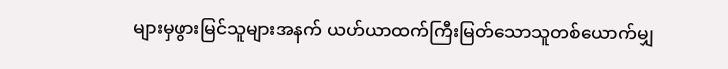များမှဖွားမြင်သူများအနက် ယဟ်ယာထက်ကြီးမြတ်သောသူတစ်ယောက်မျှ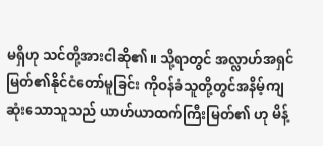မရှိဟု သင်တို့အားငါဆို၏။ သို့ရာတွင် အလ္လာဟ်အရှင်မြတ်၏နိုင်ငံတော်မူခြင်း ကိုဝန်ခံသူတို့တွင်အနိမ့်ကျဆုံးသောသူသည် ယာဟ်ယာထက်ကြီးမြတ်၏ ဟု မိန့်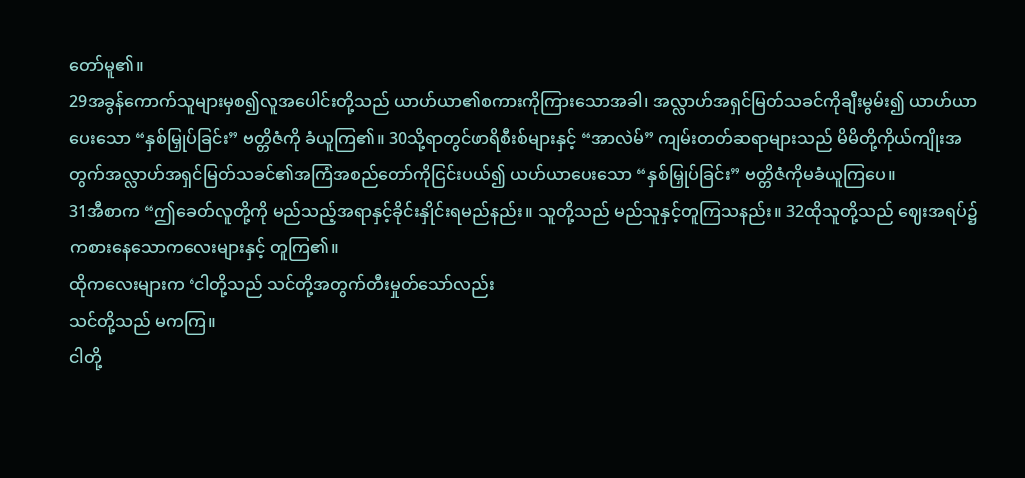တော်မူ၏။
29အခွန်ကောက်သူများမှစ၍လူအပေါင်းတို့သည် ယာဟ်ယာ၏စကားကိုကြားသောအခါ၊ အလ္လာဟ်အရှင်မြတ်သခင်ကိုချီးမွမ်း၍ ယာဟ်ယာပေးသော “နှစ်မြှုပ်ခြင်း” ဗတ္တိဇံကို ခံယူကြ၏။ 30သို့ရာတွင်ဖာရိစီးစ်များနှင့် “အာလဲမ်” ကျမ်းတတ်ဆရာများသည် မိမိတို့ကိုယ်ကျိုးအတွက်အလ္လာဟ်အရှင်မြတ်သခင်၏အကြံအစည်တော်ကိုငြင်းပယ်၍ ယဟ်ယာပေးသော “နှစ်မြှုပ်ခြင်း” ဗတ္တိဇံကိုမခံယူကြပေ။
31အီစာက “ဤခေတ်လူတို့ကို မည်သည့်အရာနှင့်ခိုင်းနှိုင်းရမည်နည်း။ သူတို့သည် မည်သူနှင့်တူကြသနည်း။ 32ထိုသူတို့သည် ဈေးအရပ်၌ ကစားနေသောကလေးများနှင့် တူကြ၏။
ထိုကလေးများက ‘ငါတို့သည် သင်တို့အတွက်တီးမှုတ်သော်လည်း
သင်တို့သည် မကကြ။
ငါတို့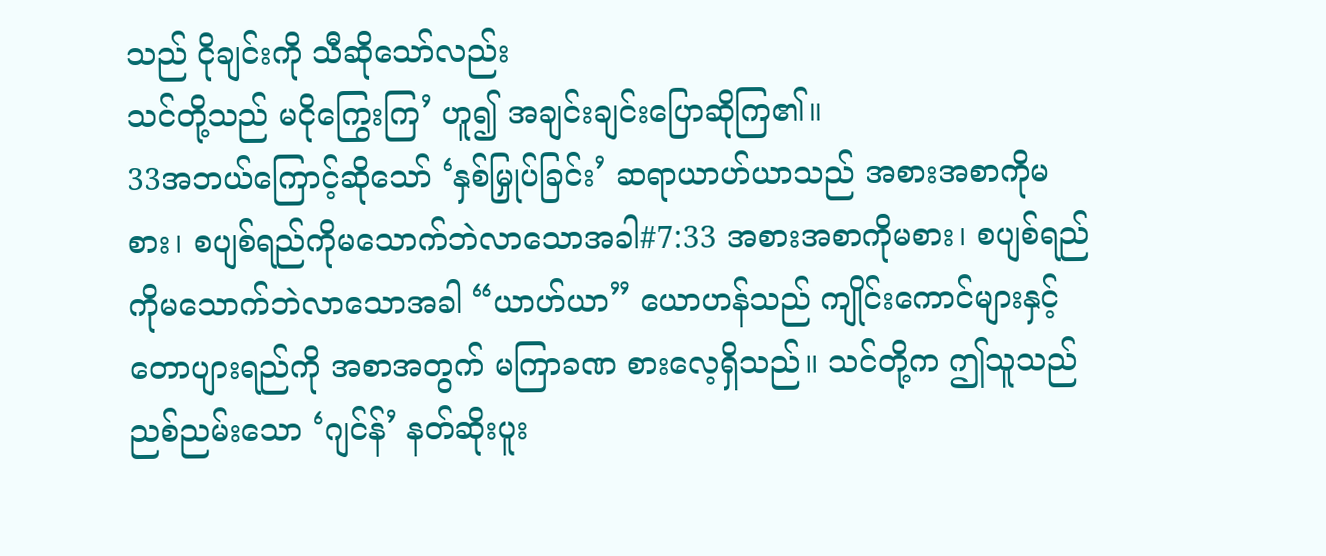သည် ငိုချင်းကို သီဆိုသော်လည်း
သင်တို့သည် မငိုကြွေးကြ’ ဟူ၍ အချင်းချင်းပြောဆိုကြ၏။
33အဘယ်ကြောင့်ဆိုသော် ‘နှစ်မြှုပ်ခြင်း’ ဆရာယာဟ်ယာသည် အစားအစာကိုမစား၊ စပျစ်ရည်ကိုမသောက်ဘဲလာသောအခါ#7:33 အစားအစာကိုမစား၊ စပျစ်ရည်ကိုမသောက်ဘဲလာသောအခါ “ယာဟ်ယာ” ယောဟန်သည် ကျိုင်းကောင်များနှင့် တောပျားရည်ကို အစာအတွက် မကြာခဏ စားလေ့ရှိသည်။ သင်တို့က ဤသူသည် ညစ်ညမ်းသော ‘ဂျင်န်’ နတ်ဆိုးပူး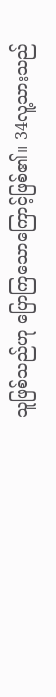သူဖြစ်သည်ဟု ပြောကြသောကြောင့်ဖြစ်၏။ 34လူ့သားသည်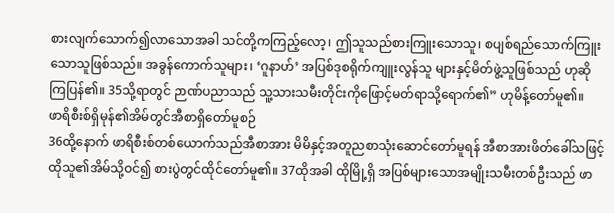စားလျက်သောက်၍လာသောအခါ သင်တို့ကကြည့်လော့၊ ဤသူသည်စားကြူးသောသူ၊ စပျစ်ရည်သောက်ကြူးသောသူဖြစ်သည်။ အခွန်ကောက်သူများ၊ ‘ဂူနာဟ်’ အပြစ်ဒုစရိုက်ကျူးလွန်သူ များနှင့်မိတ်ဖွဲ့သူဖြစ်သည် ဟုဆိုကြပြန်၏။ 35သို့ရာတွင် ဉာဏ်ပညာသည် သူ့သားသမီးတိုင်းကိုဖြောင့်မတ်ရာသို့ရောက်၏” ဟုမိန့်တော်မူ၏။
ဖာရိစီးစ်ရှိမုန်၏အိမ်တွင်အီစာရှိတော်မူစဉ်
36ထို့နောက် ဖာရိစီးစ်တစ်ယောက်သည်အီစာအား မိမိနှင့်အတူညစာသုံးဆောင်တော်မူရန် အီစာအားဖိတ်ခေါ်သဖြင့် ထိုသူ၏အိမ်သို့ဝင်၍ စားပွဲတွင်ထိုင်တော်မူ၏။ 37ထိုအခါ ထိုမြို့ရှိ အပြစ်များသောအမျိုးသမီးတစ်ဦးသည် ဖာ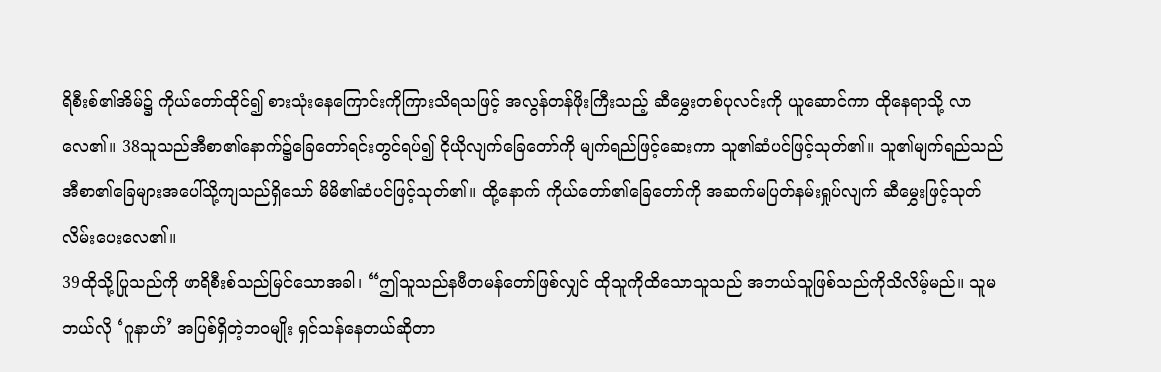ရိစီးစ်၏အိမ်၌ ကိုယ်တော်ထိုင်၍ စားသုံးနေကြောင်းကိုကြားသိရသဖြင့် အလွန်တန်ဖိုးကြီးသည့် ဆီမွှေးတစ်ပုလင်းကို ယူဆောင်ကာ ထိုနေရာသို့ လာလေ၏။ 38သူသည်အီစာ၏နောက်၌ခြေတော်ရင်းတွင်ရပ်၍ ငိုယိုလျက်ခြေတော်ကို မျက်ရည်ဖြင့်ဆေးကာ သူ၏ဆံပင်ဖြင့်သုတ်၏။ သူ၏မျက်ရည်သည်အီစာ၏ခြေများအပေါ်သို့ကျသည်ရှိသော် မိမိ၏ဆံပင်ဖြင့်သုတ်၏။ ထို့နောက် ကိုယ်တော်၏ခြေတော်ကို အဆက်မပြတ်နမ်းရှုပ်လျက် ဆီမွှေးဖြင့်သုတ်လိမ်းပေးလေ၏။
39ထိုသို့ပြုသည်ကို ဖာရိစီးစ်သည်မြင်သောအခါ၊ “ဤသူသည်နဗီတမန်တော်ဖြစ်လျှင် ထိုသူကိုထိသောသူသည် အဘယ်သူဖြစ်သည်ကိုသိလိမ့်မည်။ သူမဘယ်လို ‘ဂူနာဟ်’ အပြစ်ရှိတဲ့ဘဝမျိုး ရှင်သန်နေတယ်ဆိုတာ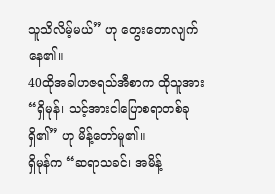သူသိလိမ့်မယ်” ဟု တွေးတောလျက်နေ၏။
40ထိုအခါဟဇရသ်အီစာက ထိုသူအား “ရှိမုန်၊ သင့်အားငါပြောစရာတစ်ခုရှိ၏” ဟု မိန့်တော်မူ၏။
ရှိမုန်က “ဆရာသခင်၊ အမိန့်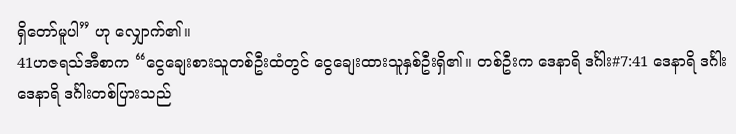ရှိတော်မူပါ” ဟု လျှောက်၏။
41ဟဇရသ်အီစာက “ငွေချေးစားသူတစ်ဦးထံတွင် ငွေချေးထားသူနှစ်ဦးရှိ၏။ တစ်ဦးက ဒေနာရိ ဒင်္ဂါး#7:41 ဒေနာရိ ဒင်္ဂါးဒေနာရိ ဒင်္ဂါးတစ်ပြားသည်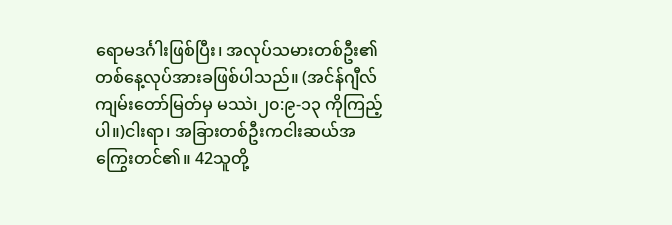ရောမဒင်္ဂါးဖြစ်ပြီး၊ အလုပ်သမားတစ်ဦး၏ တစ်နေ့လုပ်အားခဖြစ်ပါသည်။ (အင်န်ဂျီလ်ကျမ်းတော်မြတ်မှ မဿဲ၊၂၀:၉-၁၃ ကိုကြည့်ပါ။)ငါးရာ၊ အခြားတစ်ဦးကငါးဆယ်အကြွေးတင်၏။ 42သူတို့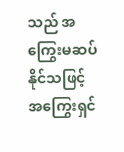သည် အကြွေးမဆပ်နိုင်သဖြင့် အကြွေးရှင်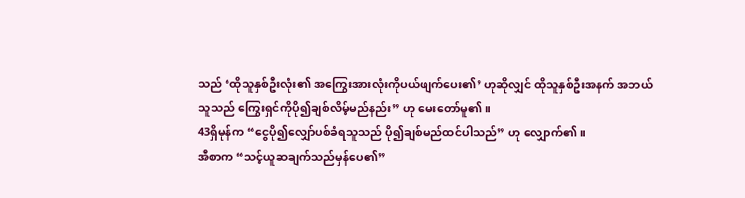သည် ‘ထိုသူနှစ်ဦးလုံး၏ အကြွေးအားလုံးကိုပယ်ဖျက်ပေး၏’ ဟုဆိုလျှင် ထိုသူနှစ်ဦးအနက် အဘယ်သူသည် ကြွေးရှင်ကိုပို၍ချစ်လိမ့်မည်နည်း” ဟု မေးတော်မူ၏။
43ရှိမုန်က “ငွေပို၍လျှော်ပစ်ခံရသူသည် ပို၍ချစ်မည်ထင်ပါသည်” ဟု လျှောက်၏။
အီစာက “သင့်ယူဆချက်သည်မှန်ပေ၏”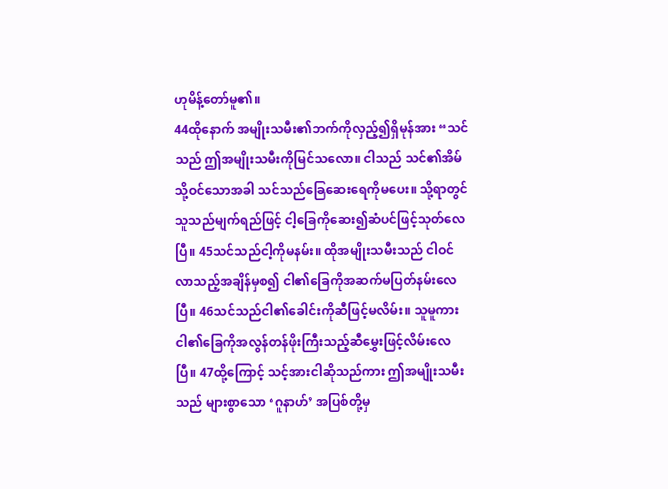ဟုမိန့်တော်မူ၏။
44ထိုနောက် အမျိုးသမီး၏ဘက်ကိုလှည့်၍ရှိမုန်အား “သင်သည် ဤအမျိုးသမီးကိုမြင်သလော။ ငါသည် သင်၏အိမ်သို့ဝင်သောအခါ သင်သည်ခြေဆေးရေကိုမပေး။ သို့ရာတွင် သူသည်မျက်ရည်ဖြင့် ငါ့ခြေကိုဆေး၍ဆံပင်ဖြင့်သုတ်လေပြီ။ 45သင်သည်ငါ့ကိုမနမ်း။ ထိုအမျိုးသမီးသည် ငါဝင်လာသည့်အချိန်မှစ၍ ငါ၏ခြေကိုအဆက်မပြတ်နမ်းလေပြီ။ 46သင်သည်ငါ၏ခေါင်းကိုဆီဖြင့်မလိမ်း။ သူမူကားငါ၏ခြေကိုအလွန်တန်ဖိုးကြီးသည့်ဆီမွှေးဖြင့်လိမ်းလေပြီ။ 47ထို့ကြောင့် သင့်အားငါဆိုသည်ကား ဤအမျိုးသမီးသည် များစွာသော ‘ဂူနာဟ်’ အပြစ်တို့မှ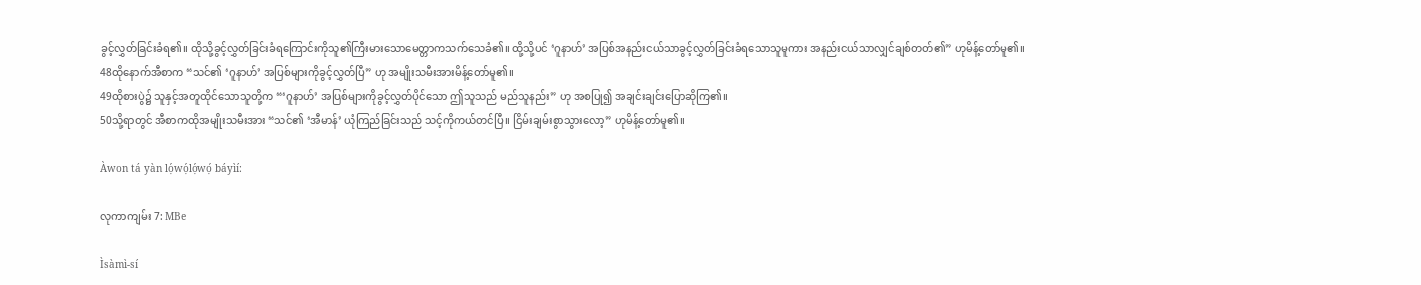ခွင့်လွှတ်ခြင်းခံရ၏။ ထိုသို့ခွင့်လွှတ်ခြင်းခံရကြောင်းကိုသူ၏ကြီးမားသောမေတ္တာကသက်သေခံ၏။ ထို့သို့ပင် ‘ဂူနာဟ်’ အပြစ်အနည်းငယ်သာခွင့်လွှတ်ခြင်းခံရသောသူမူကား အနည်းငယ်သာလျှင်ချစ်တတ်၏” ဟုမိန့်တော်မူ၏။
48ထိုနောက်အီစာက “သင်၏ ‘ဂူနာဟ်’ အပြစ်များကိုခွင့်လွှတ်ပြီ” ဟု အမျိုးသမီးအားမိန့်တော်မူ၏။
49ထိုစားပွဲ၌ သူနှင့်အတူထိုင်သောသူတို့က “‘ဂူနာဟ်’ အပြစ်များကိုခွင့်လွှတ်ပိုင်သော ဤသူသည် မည်သူနည်း” ဟု အစပြု၍ အချင်းချင်းပြောဆိုကြ၏။
50သို့ရာတွင် အီစာကထိုအမျိုးသမီးအား “သင်၏ ‘အီမာန်’ ယုံကြည်ခြင်းသည် သင့်ကိုကယ်တင်ပြီ။ ငြိမ်းချမ်းစွာသွားလော့” ဟုမိန့်တော်မူ၏။

Àwon tá yàn lọ́wọ́lọ́wọ́ báyìí:

လုကာကျမ်း 7: MBe

Ìsàmì-sí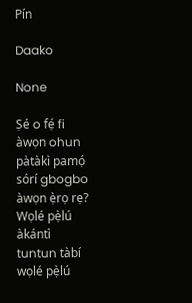Pín

Daako

None

Ṣé o fẹ́ fi àwọn ohun pàtàkì pamọ́ sórí gbogbo àwọn ẹ̀rọ rẹ? Wọlé pẹ̀lú àkántì tuntun tàbí wọlé pẹ̀lú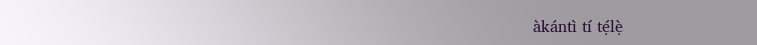àkántì tí tẹ́lẹ̀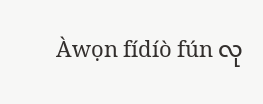Àwọn fídíò fún လု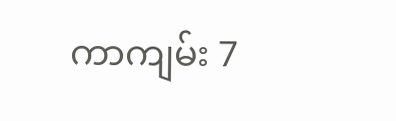ကာကျမ်း 7